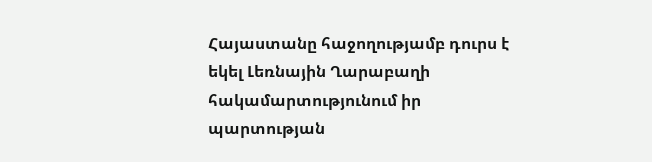Հայաստանը հաջողությամբ դուրս է եկել Լեռնային Ղարաբաղի հակամարտությունում իր պարտության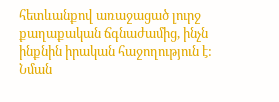հետևանքով առաջացած լուրջ քաղաքական ճգնաժամից, ինչն ինքնին իրական հաջողություն է: Նման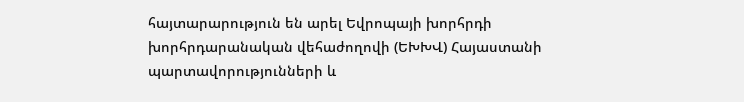հայտարարություն են արել Եվրոպայի խորհրդի խորհրդարանական վեհաժողովի (ԵԽԽՎ) Հայաստանի պարտավորությունների և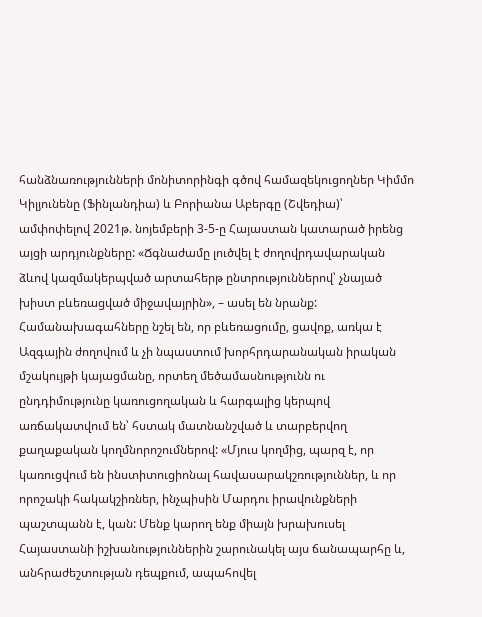հանձնառությունների մոնիտորինգի գծով համազեկուցողներ Կիմմո Կիլյունենը (Ֆինլանդիա) և Բորիանա Աբերգը (Շվեդիա)՝ ամփոփելով 2021թ. նոյեմբերի 3-5-ը Հայաստան կատարած իրենց այցի արդյունքները: «Ճգնաժամը լուծվել է ժողովրդավարական ձևով կազմակերպված արտահերթ ընտրություններով՝ չնայած խիստ բևեռացված միջավայրին», – ասել են նրանք:
Համանախագահները նշել են, որ բևեռացումը, ցավոք, առկա է Ազգային ժողովում և չի նպաստում խորհրդարանական իրական մշակույթի կայացմանը, որտեղ մեծամասնությունն ու ընդդիմությունը կառուցողական և հարգալից կերպով առճակատվում են՝ հստակ մատնանշված և տարբերվող քաղաքական կողմնորոշումներով: «Մյուս կողմից, պարզ է, որ կառուցվում են ինստիտուցիոնալ հավասարակշռություններ, և որ որոշակի հակակշիռներ, ինչպիսին Մարդու իրավունքների պաշտպանն է, կան: Մենք կարող ենք միայն խրախուսել Հայաստանի իշխանություններին շարունակել այս ճանապարհը և, անհրաժեշտության դեպքում, ապահովել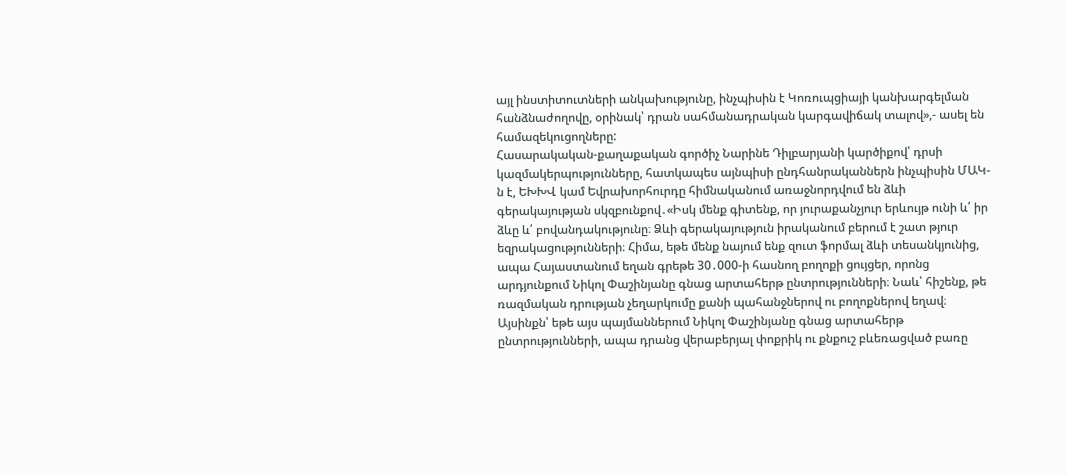այլ ինստիտուտների անկախությունը, ինչպիսին է Կոռուպցիայի կանխարգելման հանձնաժողովը, օրինակ՝ դրան սահմանադրական կարգավիճակ տալով»,- ասել են համազեկուցողները:
Հասարակական-քաղաքական գործիչ Նարինե Դիլբարյանի կարծիքով՝ դրսի կազմակերպությունները, հատկապես այնպիսի ընդհանրականներն ինչպիսին ՄԱԿ-ն է, ԵԽԽՎ կամ Եվրախորհուրդը հիմնականում առաջնորդվում են ձևի գերակայության սկզբունքով․«Իսկ մենք գիտենք, որ յուրաքանչյուր երևույթ ունի և՛ իր ձևը և՛ բովանդակությունը։ Ձևի գերակայություն իրականում բերում է շատ թյուր եզրակացությունների։ Հիմա, եթե մենք նայում ենք զուտ ֆորմալ ձևի տեսանկյունից, ապա Հայաստանում եղան գրեթե 30․000-ի հասնող բողոքի ցույցեր, որոնց արդյունքում Նիկոլ Փաշինյանը գնաց արտահերթ ընտրությունների։ Նաև՝ հիշենք, թե ռազմական դրության չեղարկումը քանի պահանջներով ու բողոքներով եղավ։ Այսինքն՝ եթե այս պայմաններում Նիկոլ Փաշինյանը գնաց արտահերթ ընտրությունների, ապա դրանց վերաբերյալ փոքրիկ ու քնքուշ բևեռացված բառը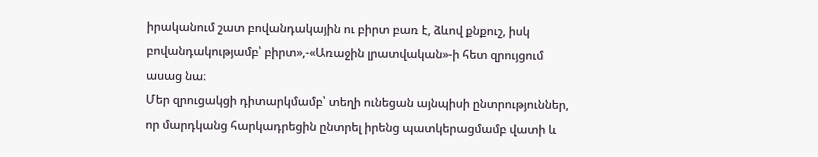իրականում շատ բովանդակային ու բիրտ բառ է, ձևով քնքուշ, իսկ բովանդակությամբ՝ բիրտ»,-«Առաջին լրատվական»-ի հետ զրույցում ասաց նա։
Մեր զրուցակցի դիտարկմամբ՝ տեղի ունեցան այնպիսի ընտրություններ, որ մարդկանց հարկադրեցին ընտրել իրենց պատկերացմամբ վատի և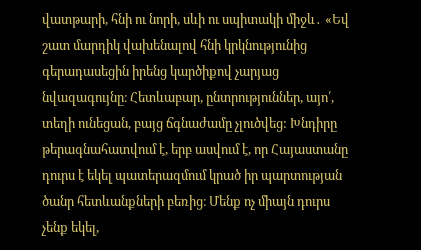վատթարի, հնի ու նորի, սևի ու սպիտակի միջև․ «Եվ շատ մարդիկ վախենալով հնի կրկնությունից գերադասեցին իրենց կարծիքով չարյաց նվազագույնը։ Հետևաբար, ընտրություններ, այո՛, տեղի ունեցան, բայց ճգնաժամը չլուծվեց: Խնդիրը թերագնահատվում է, երբ ասվում է, որ Հայաստանը դուրս է եկել պատերազմում կրած իր պարտության ծանր հետևանքների բեռից։ Մենք ոչ միայն դուրս չենք եկել,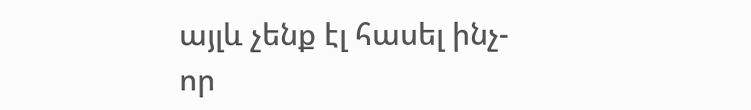այլև չենք էլ հասել ինչ-որ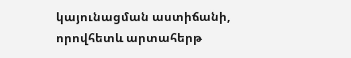կայունացման աստիճանի, որովհետև արտահերթ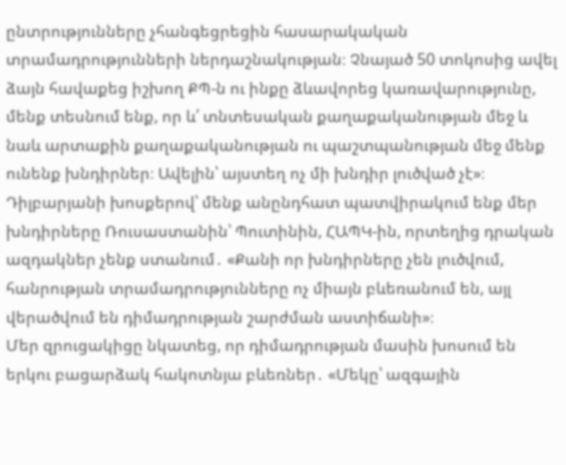ընտրությունները չհանգեցրեցին հասարակական տրամադրությունների ներդաշնակության։ Չնայած 50 տոկոսից ավել ձայն հավաքեց իշխող ՔՊ-ն ու ինքը ձևավորեց կառավարությունը, մենք տեսնում ենք, որ և՛ տնտեսական քաղաքականության մեջ և նաև արտաքին քաղաքականության ու պաշտպանության մեջ մենք ունենք խնդիրներ։ Ավելին՝ այստեղ ոչ մի խնդիր լուծված չէ»։
Դիլբարյանի խոսքերով՝ մենք անընդհատ պատվիրակում ենք մեր խնդիրները Ռուսաստանին՝ Պուտինին, ՀԱՊԿ-ին, որտեղից դրական ազդակներ չենք ստանում․ «Քանի որ խնդիրները չեն լուծվում, հանրության տրամադրությունները ոչ միայն բևեռանում են, այլ վերածվում են դիմադրության շարժման աստիճանի»։
Մեր զրուցակիցը նկատեց, որ դիմադրության մասին խոսում են երկու բացարձակ հակոտնյա բևեռներ․ «Մեկը՝ ազգային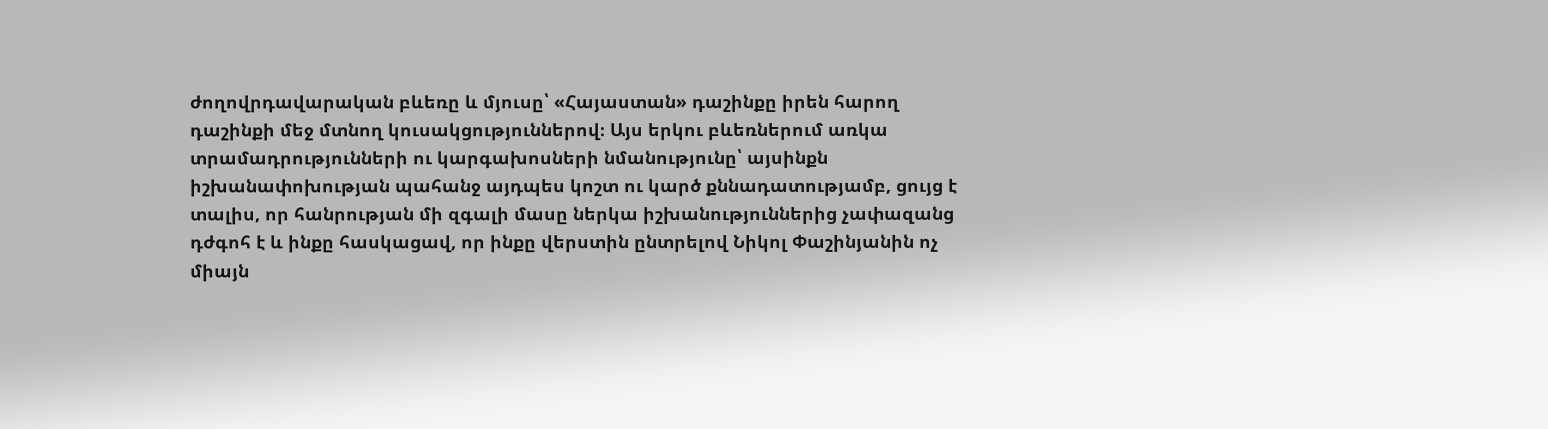ժողովրդավարական բևեռը և մյուսը՝ «Հայաստան» դաշինքը իրեն հարող դաշինքի մեջ մտնող կուսակցություններով։ Այս երկու բևեռներում առկա տրամադրությունների ու կարգախոսների նմանությունը՝ այսինքն իշխանափոխության պահանջ այդպես կոշտ ու կարծ քննադատությամբ, ցույց է տալիս, որ հանրության մի զգալի մասը ներկա իշխանություններից չափազանց դժգոհ է և ինքը հասկացավ, որ ինքը վերստին ընտրելով Նիկոլ Փաշինյանին ոչ միայն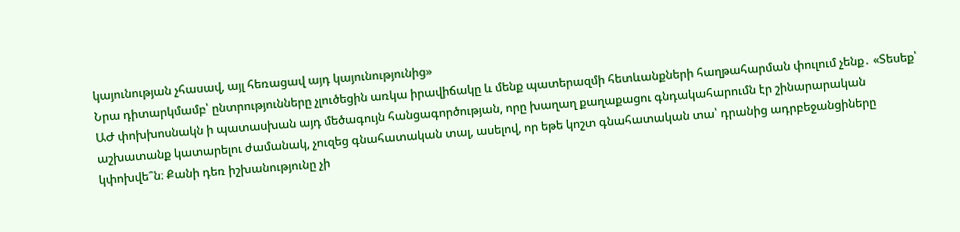կայունության չհասավ, այլ հեռացավ այդ կայունությունից»
Նրա դիտարկմամբ՝ ընտրությունները չլուծեցին առկա իրավիճակը և մենք պատերազմի հետևանքների հաղթահարման փուլում չենք․ «Տեսեք՝ ԱԺ փոխխոսնակն ի պատասխան այդ մեծագույն հանցագործության, որը խաղաղ քաղաքացու գնդակահարումն էր շինարարական աշխատանք կատարելու ժամանակ, չուզեց գնահատական տալ, ասելով, որ եթե կոշտ գնահատական տա՝ դրանից ադրբեջանցիները կփոխվե՞ն։ Քանի դեռ իշխանությունը չի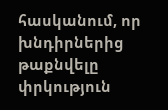հասկանում, որ խնդիրներից թաքնվելը փրկություն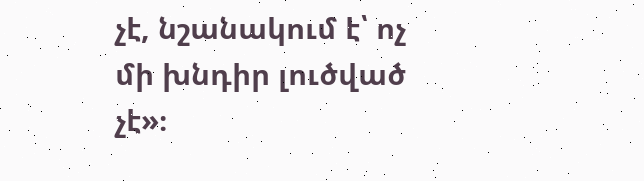չէ, նշանակում է՝ ոչ մի խնդիր լուծված չէ»։